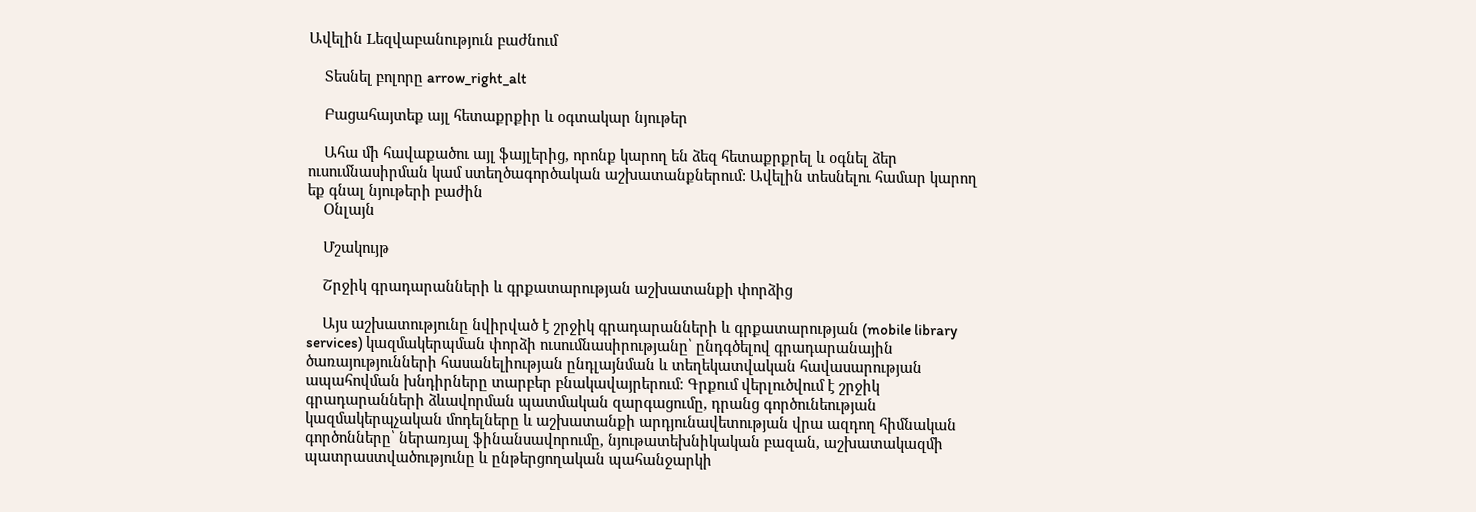Ավելին Lեզվաբանություն բաժնում

    Տեսնել բոլորը arrow_right_alt

    Բացահայտեք այլ հետաքրքիր և օգտակար նյութեր

    Ահա մի հավաքածու այլ ֆայլերից, որոնք կարող են ձեզ հետաքրքրել և օգնել ձեր ուսումնասիրման կամ ստեղծագործական աշխատանքներում: Ավելին տեսնելու համար կարող եք գնալ նյութերի բաժին
    Օնլայն

    Մշակույթ

    Շրջիկ գրադարանների և գրքատարության աշխատանքի փորձից

    Այս աշխատությունը նվիրված է շրջիկ գրադարանների և գրքատարության (mobile library services) կազմակերպման փորձի ուսումնասիրությանը՝ ընդգծելով գրադարանային ծառայությունների հասանելիության ընդլայնման և տեղեկատվական հավասարության ապահովման խնդիրները տարբեր բնակավայրերում։ Գրքում վերլուծվում է շրջիկ գրադարանների ձևավորման պատմական զարգացումը, դրանց գործունեության կազմակերպչական մոդելները և աշխատանքի արդյունավետության վրա ազդող հիմնական գործոնները՝ ներառյալ ֆինանսավորումը, նյութատեխնիկական բազան, աշխատակազմի պատրաստվածությունը և ընթերցողական պահանջարկի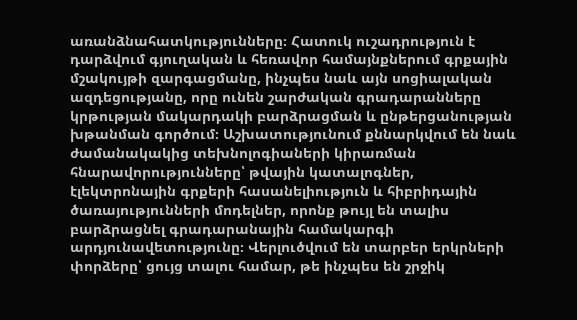առանձնահատկությունները։ Հատուկ ուշադրություն է դարձվում գյուղական և հեռավոր համայնքներում գրքային մշակույթի զարգացմանը, ինչպես նաև այն սոցիալական ազդեցությանը, որը ունեն շարժական գրադարանները կրթության մակարդակի բարձրացման և ընթերցանության խթանման գործում։ Աշխատությունում քննարկվում են նաև ժամանակակից տեխնոլոգիաների կիրառման հնարավորությունները՝ թվային կատալոգներ, էլեկտրոնային գրքերի հասանելիություն և հիբրիդային ծառայությունների մոդելներ, որոնք թույլ են տալիս բարձրացնել գրադարանային համակարգի արդյունավետությունը։ Վերլուծվում են տարբեր երկրների փորձերը՝ ցույց տալու համար, թե ինչպես են շրջիկ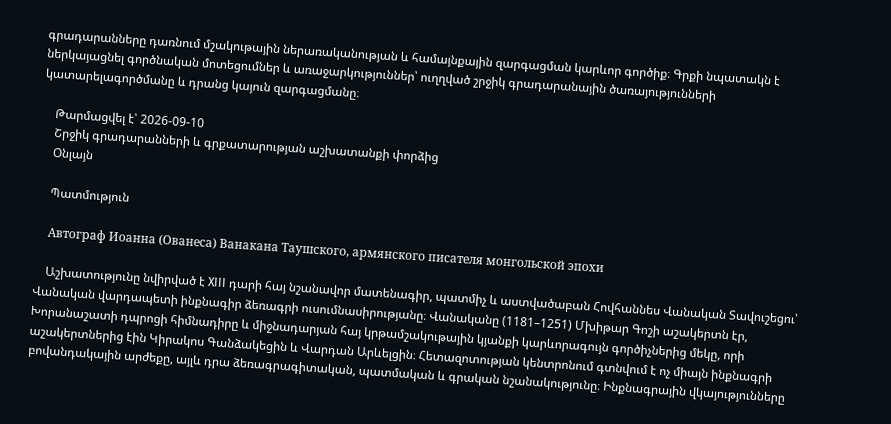գրադարանները դառնում մշակութային ներառականության և համայնքային զարգացման կարևոր գործիք։ Գրքի նպատակն է ներկայացնել գործնական մոտեցումներ և առաջարկություններ՝ ուղղված շրջիկ գրադարանային ծառայությունների կատարելագործմանը և դրանց կայուն զարգացմանը։

    Թարմացվել է՝ 2026-09-10
    Շրջիկ գրադարանների և գրքատարության աշխատանքի փորձից
    Օնլայն

    Պատմություն

    Автограф Иоанна (Ованеса) Ванакана Таушского, армянского писателя монгольской эпохи

    Աշխատությունը նվիրված է XIII դարի հայ նշանավոր մատենագիր, պատմիչ և աստվածաբան Հովհաննես Վանական Տավուշեցու՝ Վանական վարդապետի ինքնագիր ձեռագրի ուսումնասիրությանը։ Վանականը (1181–1251) Մխիթար Գոշի աշակերտն էր, Խորանաշատի դպրոցի հիմնադիրը և միջնադարյան հայ կրթամշակութային կյանքի կարևորագույն գործիչներից մեկը, որի աշակերտներից էին Կիրակոս Գանձակեցին և Վարդան Արևելցին։ Հետազոտության կենտրոնում գտնվում է ոչ միայն ինքնագրի բովանդակային արժեքը, այլև դրա ձեռագրագիտական, պատմական և գրական նշանակությունը։ Ինքնագրային վկայությունները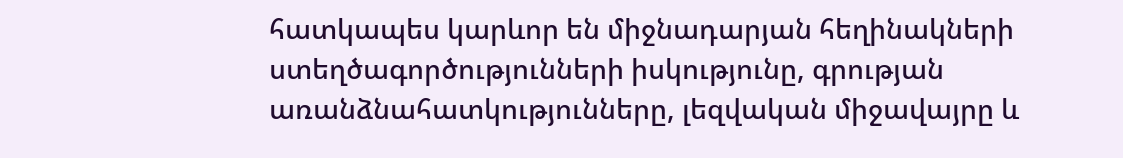հատկապես կարևոր են միջնադարյան հեղինակների ստեղծագործությունների իսկությունը, գրության առանձնահատկությունները, լեզվական միջավայրը և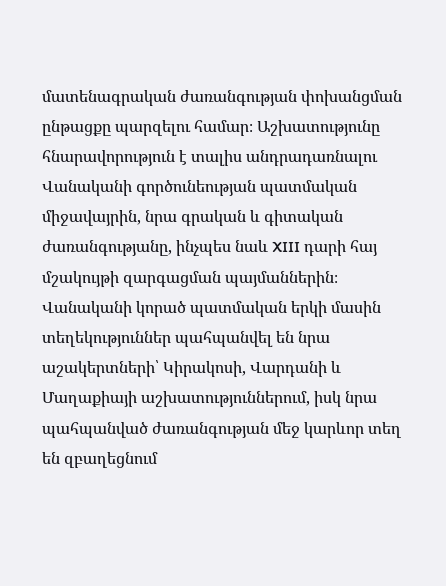մատենագրական ժառանգության փոխանցման ընթացքը պարզելու համար։ Աշխատությունը հնարավորություն է տալիս անդրադառնալու Վանականի գործունեության պատմական միջավայրին, նրա գրական և գիտական ժառանգությանը, ինչպես նաև XIII դարի հայ մշակույթի զարգացման պայմաններին։ Վանականի կորած պատմական երկի մասին տեղեկություններ պահպանվել են նրա աշակերտների՝ Կիրակոսի, Վարդանի և Մաղաքիայի աշխատություններում, իսկ նրա պահպանված ժառանգության մեջ կարևոր տեղ են զբաղեցնում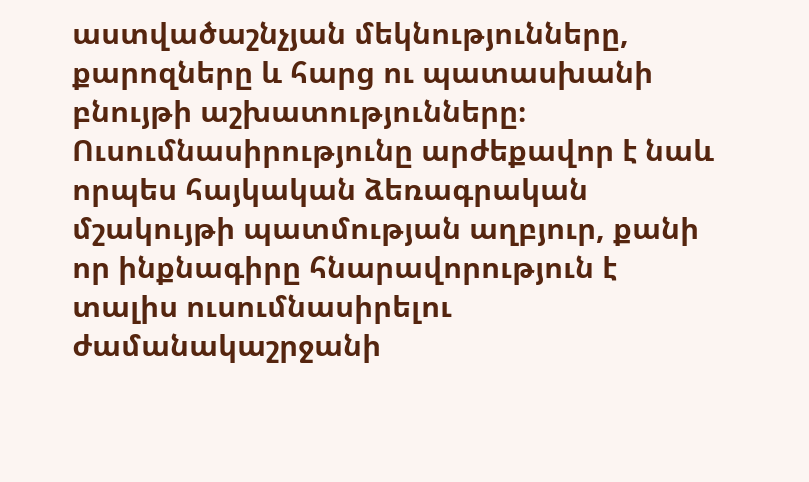աստվածաշնչյան մեկնությունները, քարոզները և հարց ու պատասխանի բնույթի աշխատությունները։ Ուսումնասիրությունը արժեքավոր է նաև որպես հայկական ձեռագրական մշակույթի պատմության աղբյուր, քանի որ ինքնագիրը հնարավորություն է տալիս ուսումնասիրելու ժամանակաշրջանի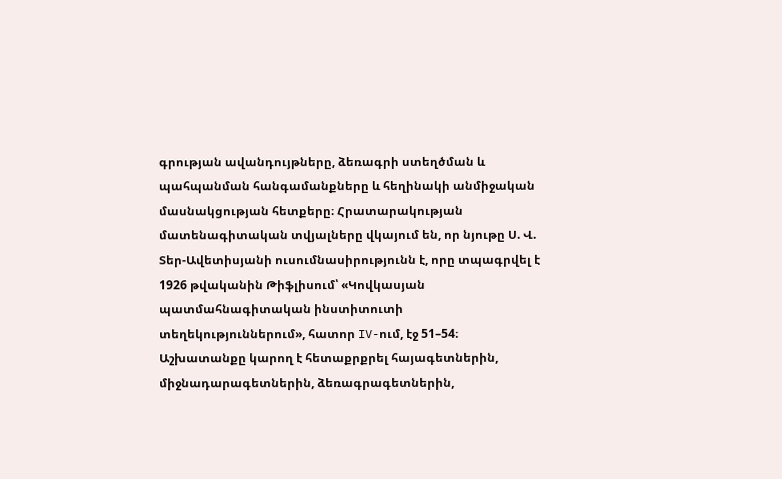գրության ավանդույթները, ձեռագրի ստեղծման և պահպանման հանգամանքները և հեղինակի անմիջական մասնակցության հետքերը։ Հրատարակության մատենագիտական տվյալները վկայում են, որ նյութը Ս. Վ. Տեր-Ավետիսյանի ուսումնասիրությունն է, որը տպագրվել է 1926 թվականին Թիֆլիսում՝ «Կովկասյան պատմահնագիտական ինստիտուտի տեղեկություններում», հատոր IV-ում, էջ 51–54։ Աշխատանքը կարող է հետաքրքրել հայագետներին, միջնադարագետներին, ձեռագրագետներին,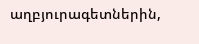աղբյուրագետներին,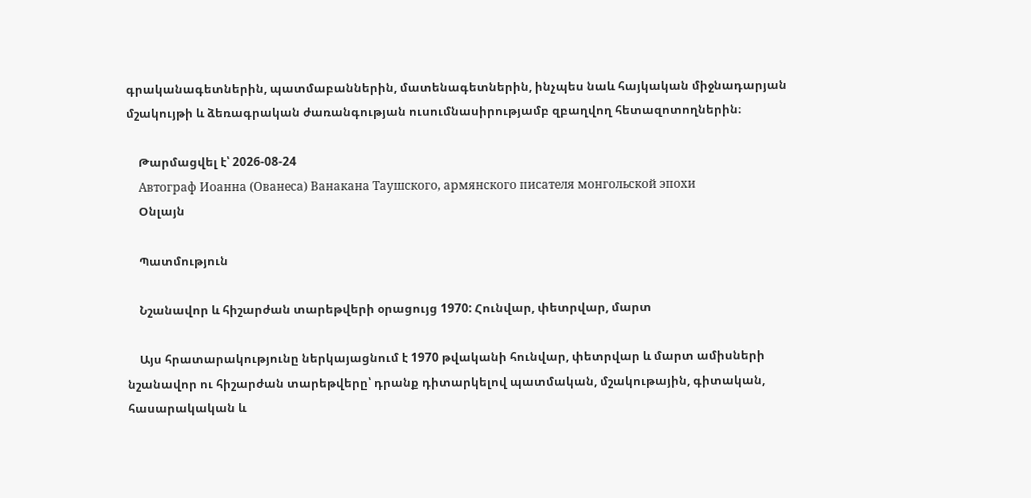գրականագետներին, պատմաբաններին, մատենագետներին, ինչպես նաև հայկական միջնադարյան մշակույթի և ձեռագրական ժառանգության ուսումնասիրությամբ զբաղվող հետազոտողներին։

    Թարմացվել է՝ 2026-08-24
    Автограф Иоанна (Ованеса) Ванакана Таушского, армянского писателя монгольской эпохи
    Օնլայն

    Պատմություն

    Նշանավոր և հիշարժան տարեթվերի օրացույց 1970: Հունվար, փետրվար, մարտ

    Այս հրատարակությունը ներկայացնում է 1970 թվականի հունվար, փետրվար և մարտ ամիսների նշանավոր ու հիշարժան տարեթվերը՝ դրանք դիտարկելով պատմական, մշակութային, գիտական, հասարակական և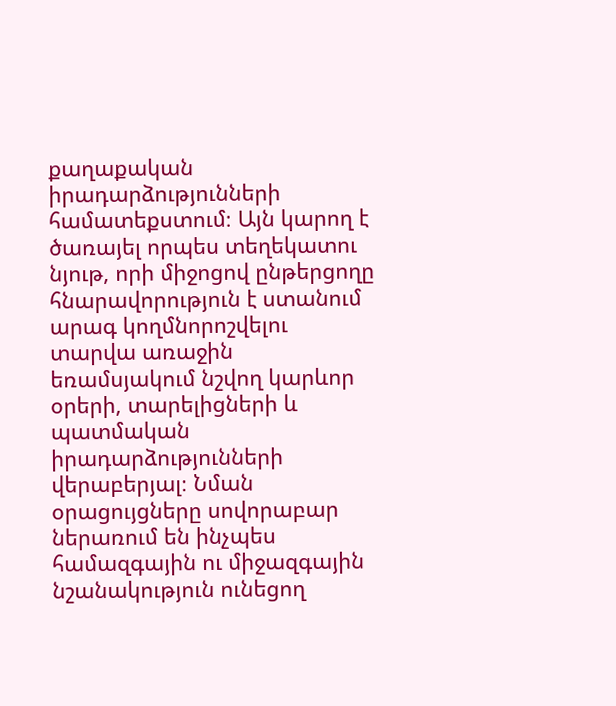քաղաքական իրադարձությունների համատեքստում։ Այն կարող է ծառայել որպես տեղեկատու նյութ, որի միջոցով ընթերցողը հնարավորություն է ստանում արագ կողմնորոշվելու տարվա առաջին եռամսյակում նշվող կարևոր օրերի, տարելիցների և պատմական իրադարձությունների վերաբերյալ։ Նման օրացույցները սովորաբար ներառում են ինչպես համազգային ու միջազգային նշանակություն ունեցող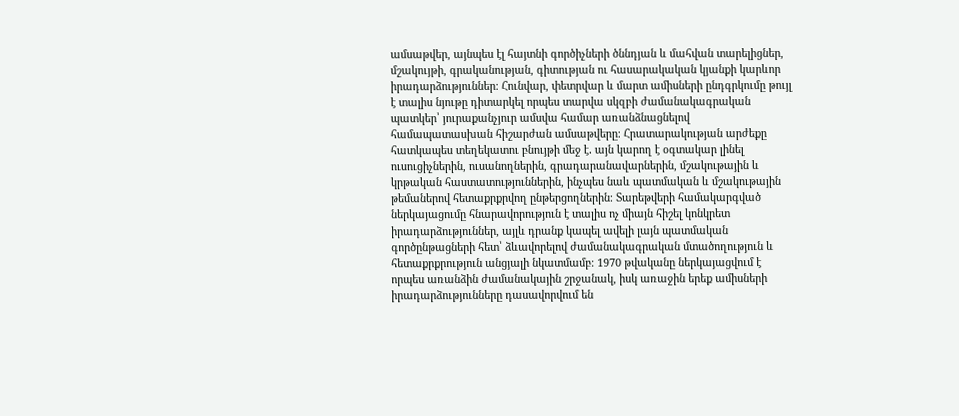ամսաթվեր, այնպես էլ հայտնի գործիչների ծննդյան և մահվան տարելիցներ, մշակույթի, գրականության, գիտության ու հասարակական կյանքի կարևոր իրադարձություններ։ Հունվար, փետրվար և մարտ ամիսների ընդգրկումը թույլ է տալիս նյութը դիտարկել որպես տարվա սկզբի ժամանակագրական պատկեր՝ յուրաքանչյուր ամսվա համար առանձնացնելով համապատասխան հիշարժան ամսաթվերը։ Հրատարակության արժեքը հատկապես տեղեկատու բնույթի մեջ է․ այն կարող է օգտակար լինել ուսուցիչներին, ուսանողներին, գրադարանավարներին, մշակութային և կրթական հաստատություններին, ինչպես նաև պատմական և մշակութային թեմաներով հետաքրքրվող ընթերցողներին։ Տարեթվերի համակարգված ներկայացումը հնարավորություն է տալիս ոչ միայն հիշել կոնկրետ իրադարձություններ, այլև դրանք կապել ավելի լայն պատմական գործընթացների հետ՝ ձևավորելով ժամանակագրական մտածողություն և հետաքրքրություն անցյալի նկատմամբ։ 1970 թվականը ներկայացվում է որպես առանձին ժամանակային շրջանակ, իսկ առաջին երեք ամիսների իրադարձությունները դասավորվում են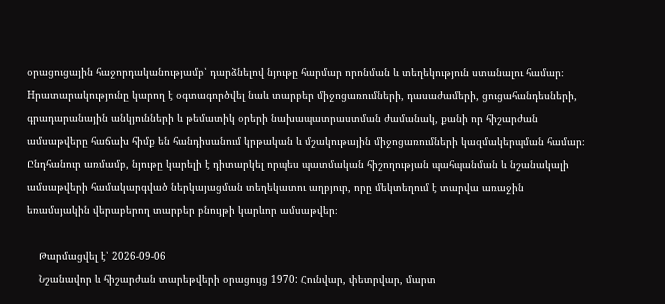օրացուցային հաջորդականությամբ՝ դարձնելով նյութը հարմար որոնման և տեղեկություն ստանալու համար։ Hրատարակությունը կարող է օգտագործվել նաև տարբեր միջոցառումների, դասաժամերի, ցուցահանդեսների, գրադարանային անկյունների և թեմատիկ օրերի նախապատրաստման ժամանակ, քանի որ հիշարժան ամսաթվերը հաճախ հիմք են հանդիսանում կրթական և մշակութային միջոցառումների կազմակերպման համար։ Ընդհանուր առմամբ, նյութը կարելի է դիտարկել որպես պատմական հիշողության պահպանման և նշանակալի ամսաթվերի համակարգված ներկայացման տեղեկատու աղբյուր, որը մեկտեղում է տարվա առաջին եռամսյակին վերաբերող տարբեր բնույթի կարևոր ամսաթվեր։

    Թարմացվել է՝ 2026-09-06
    Նշանավոր և հիշարժան տարեթվերի օրացույց 1970: Հունվար, փետրվար, մարտ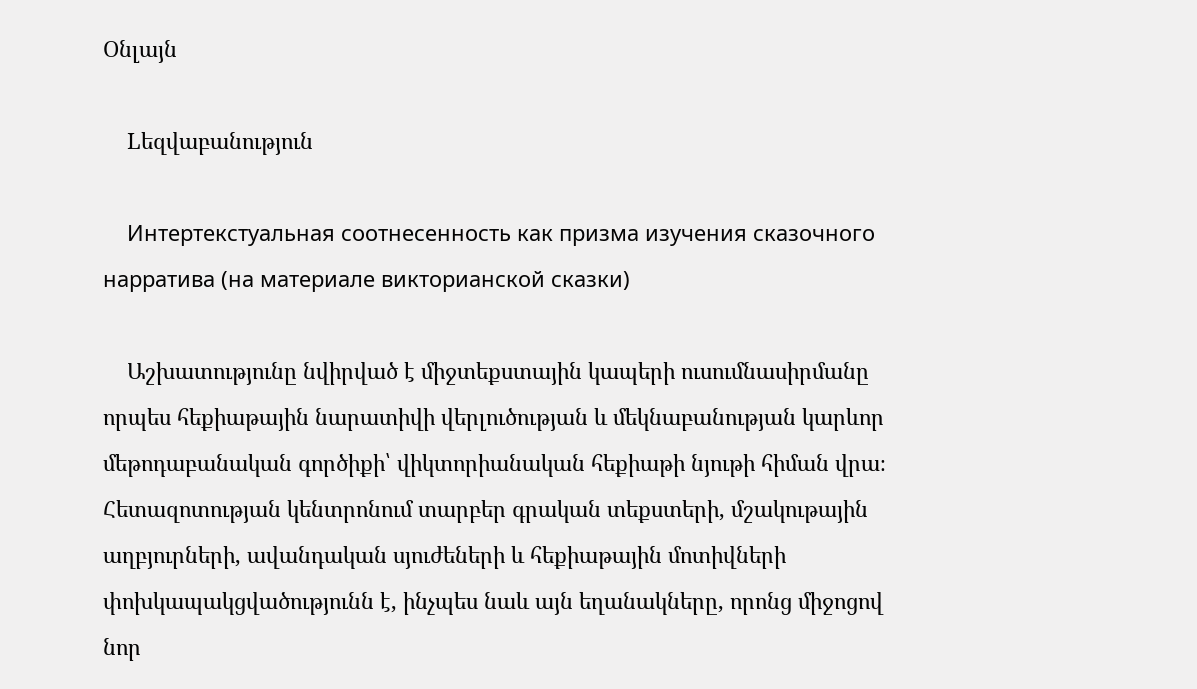Օնլայն

    Lեզվաբանություն

    Интертекстуальная соотнесенность как призма изучения сказочного нарратива (на материале викторианской сказки)

    Աշխատությունը նվիրված է միջտեքստային կապերի ուսումնասիրմանը որպես հեքիաթային նարատիվի վերլուծության և մեկնաբանության կարևոր մեթոդաբանական գործիքի՝ վիկտորիանական հեքիաթի նյութի հիման վրա։ Հետազոտության կենտրոնում տարբեր գրական տեքստերի, մշակութային աղբյուրների, ավանդական սյուժեների և հեքիաթային մոտիվների փոխկապակցվածությունն է, ինչպես նաև այն եղանակները, որոնց միջոցով նոր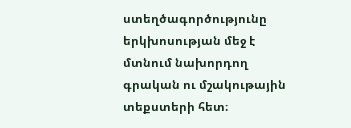ստեղծագործությունը երկխոսության մեջ է մտնում նախորդող գրական ու մշակութային տեքստերի հետ։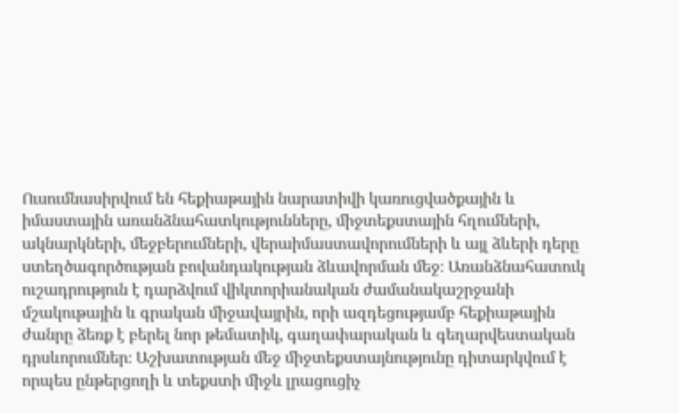Ուսումնասիրվում են հեքիաթային նարատիվի կառուցվածքային և իմաստային առանձնահատկությունները, միջտեքստային հղումների, ակնարկների, մեջբերումների, վերաիմաստավորումների և այլ ձևերի դերը ստեղծագործության բովանդակության ձևավորման մեջ։ Առանձնահատուկ ուշադրություն է դարձվում վիկտորիանական ժամանակաշրջանի մշակութային և գրական միջավայրին, որի ազդեցությամբ հեքիաթային ժանրը ձեռք է բերել նոր թեմատիկ, գաղափարական և գեղարվեստական դրսևորումներ։ Աշխատության մեջ միջտեքստայնությունը դիտարկվում է որպես ընթերցողի և տեքստի միջև լրացուցիչ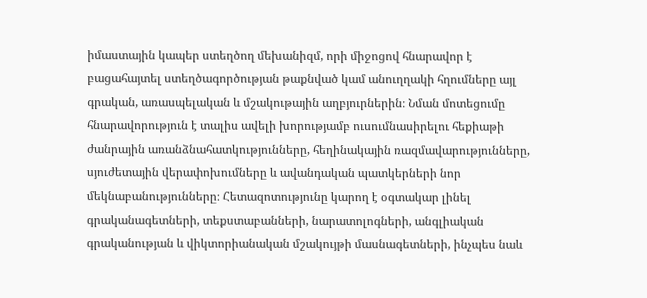իմաստային կապեր ստեղծող մեխանիզմ, որի միջոցով հնարավոր է բացահայտել ստեղծագործության թաքնված կամ անուղղակի հղումները այլ գրական, առասպելական և մշակութային աղբյուրներին։ Նման մոտեցումը հնարավորություն է տալիս ավելի խորությամբ ուսումնասիրելու հեքիաթի ժանրային առանձնահատկությունները, հեղինակային ռազմավարությունները, սյուժետային վերափոխումները և ավանդական պատկերների նոր մեկնաբանությունները։ Հետազոտությունը կարող է օգտակար լինել գրականագետների, տեքստաբանների, նարատոլոգների, անգլիական գրականության և վիկտորիանական մշակույթի մասնագետների, ինչպես նաև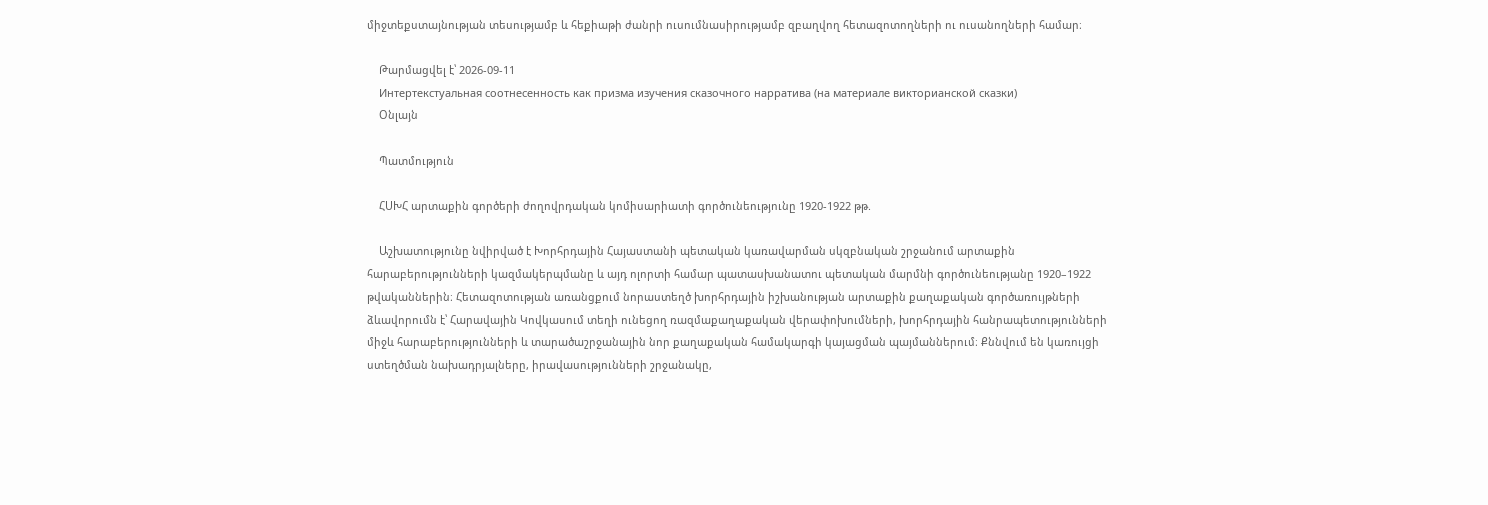միջտեքստայնության տեսությամբ և հեքիաթի ժանրի ուսումնասիրությամբ զբաղվող հետազոտողների ու ուսանողների համար։

    Թարմացվել է՝ 2026-09-11
    Интертекстуальная соотнесенность как призма изучения сказочного нарратива (на материале викторианской сказки)
    Օնլայն

    Պատմություն

    ՀՍԽՀ արտաքին գործերի ժողովրդական կոմիսարիատի գործունեությունը 1920-1922 թթ.

    Աշխատությունը նվիրված է Խորհրդային Հայաստանի պետական կառավարման սկզբնական շրջանում արտաքին հարաբերությունների կազմակերպմանը և այդ ոլորտի համար պատասխանատու պետական մարմնի գործունեությանը 1920–1922 թվականներին։ Հետազոտության առանցքում նորաստեղծ խորհրդային իշխանության արտաքին քաղաքական գործառույթների ձևավորումն է՝ Հարավային Կովկասում տեղի ունեցող ռազմաքաղաքական վերափոխումների, խորհրդային հանրապետությունների միջև հարաբերությունների և տարածաշրջանային նոր քաղաքական համակարգի կայացման պայմաններում։ Քննվում են կառույցի ստեղծման նախադրյալները, իրավասությունների շրջանակը,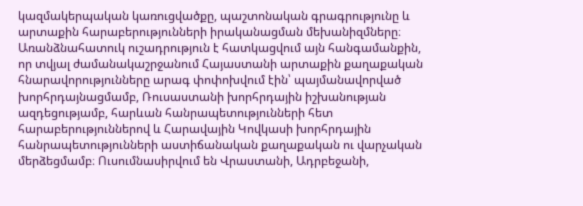կազմակերպական կառուցվածքը, պաշտոնական գրագրությունը և արտաքին հարաբերությունների իրականացման մեխանիզմները։ Առանձնահատուկ ուշադրություն է հատկացվում այն հանգամանքին, որ տվյալ ժամանակաշրջանում Հայաստանի արտաքին քաղաքական հնարավորությունները արագ փոփոխվում էին՝ պայմանավորված խորհրդայնացմամբ, Ռուսաստանի խորհրդային իշխանության ազդեցությամբ, հարևան հանրապետությունների հետ հարաբերություններով և Հարավային Կովկասի խորհրդային հանրապետությունների աստիճանական քաղաքական ու վարչական մերձեցմամբ։ Ուսումնասիրվում են Վրաստանի, Ադրբեջանի,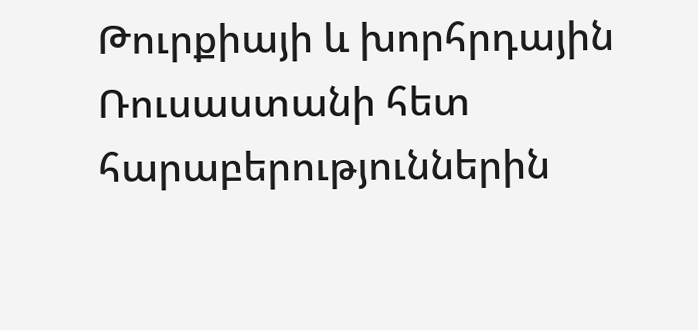Թուրքիայի և խորհրդային Ռուսաստանի հետ հարաբերություններին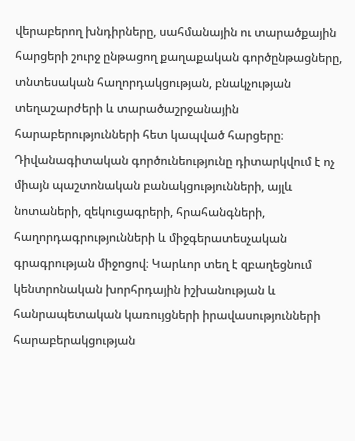վերաբերող խնդիրները, սահմանային ու տարածքային հարցերի շուրջ ընթացող քաղաքական գործընթացները, տնտեսական հաղորդակցության, բնակչության տեղաշարժերի և տարածաշրջանային հարաբերությունների հետ կապված հարցերը։ Դիվանագիտական գործունեությունը դիտարկվում է ոչ միայն պաշտոնական բանակցությունների, այլև նոտաների, զեկուցագրերի, հրահանգների, հաղորդագրությունների և միջգերատեսչական գրագրության միջոցով։ Կարևոր տեղ է զբաղեցնում կենտրոնական խորհրդային իշխանության և հանրապետական կառույցների իրավասությունների հարաբերակցության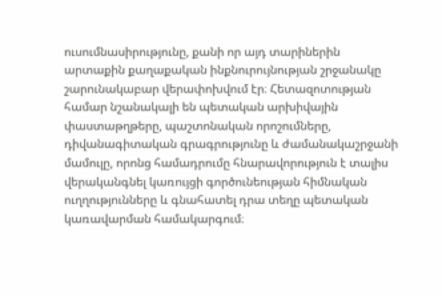ուսումնասիրությունը, քանի որ այդ տարիներին արտաքին քաղաքական ինքնուրույնության շրջանակը շարունակաբար վերափոխվում էր։ Հետազոտության համար նշանակալի են պետական արխիվային փաստաթղթերը, պաշտոնական որոշումները, դիվանագիտական գրագրությունը և ժամանակաշրջանի մամուլը, որոնց համադրումը հնարավորություն է տալիս վերականգնել կառույցի գործունեության հիմնական ուղղությունները և գնահատել դրա տեղը պետական կառավարման համակարգում։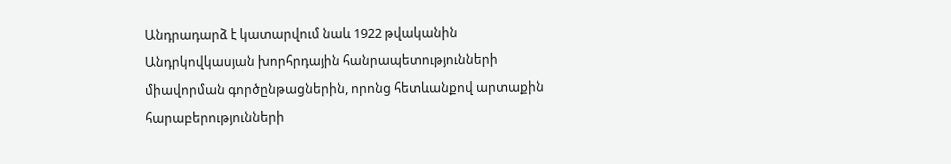Անդրադարձ է կատարվում նաև 1922 թվականին Անդրկովկասյան խորհրդային հանրապետությունների միավորման գործընթացներին, որոնց հետևանքով արտաքին հարաբերությունների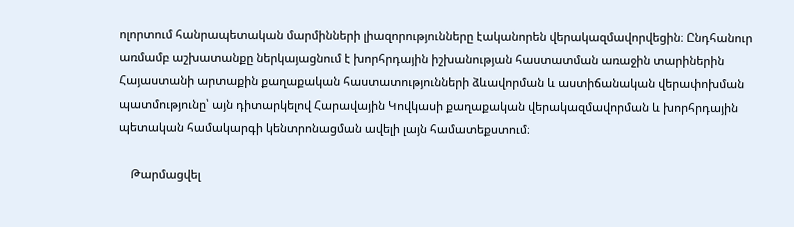ոլորտում հանրապետական մարմինների լիազորությունները էականորեն վերակազմավորվեցին։ Ընդհանուր առմամբ աշխատանքը ներկայացնում է խորհրդային իշխանության հաստատման առաջին տարիներին Հայաստանի արտաքին քաղաքական հաստատությունների ձևավորման և աստիճանական վերափոխման պատմությունը՝ այն դիտարկելով Հարավային Կովկասի քաղաքական վերակազմավորման և խորհրդային պետական համակարգի կենտրոնացման ավելի լայն համատեքստում։

    Թարմացվել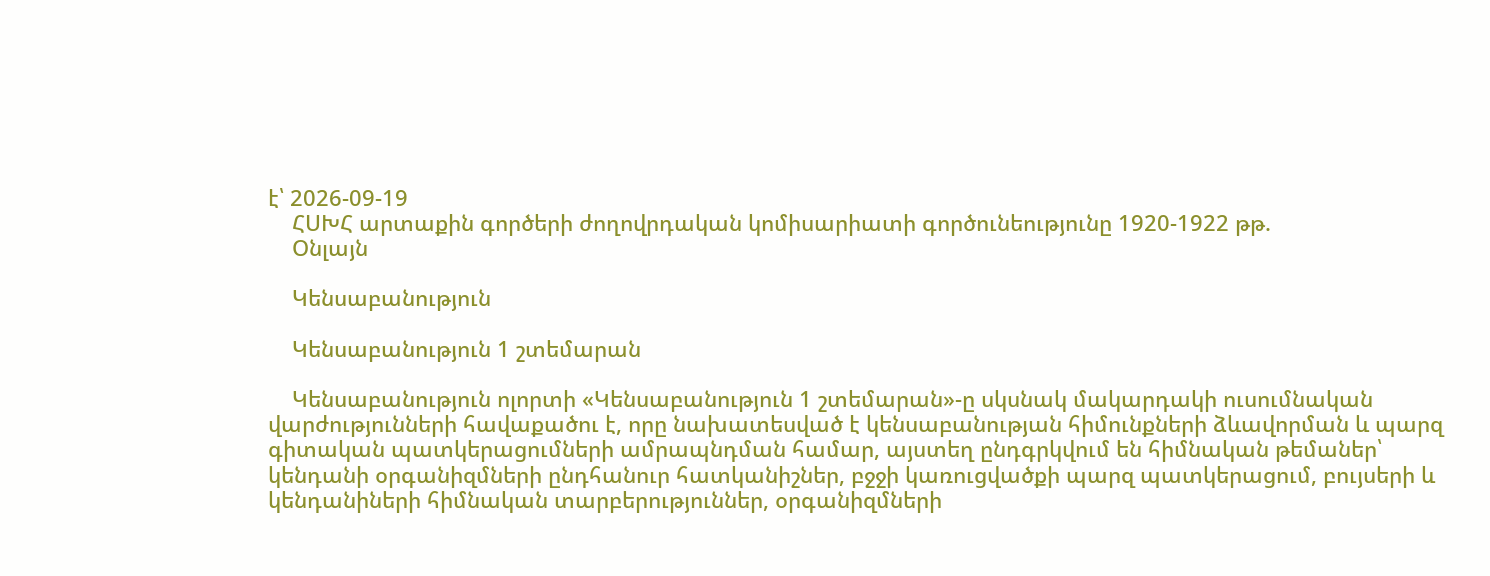է՝ 2026-09-19
    ՀՍԽՀ արտաքին գործերի ժողովրդական կոմիսարիատի գործունեությունը 1920-1922 թթ.
    Օնլայն

    Կենսաբանություն

    Կենսաբանություն 1 շտեմարան

    Կենսաբանություն ոլորտի «Կենսաբանություն 1 շտեմարան»-ը սկսնակ մակարդակի ուսումնական վարժությունների հավաքածու է, որը նախատեսված է կենսաբանության հիմունքների ձևավորման և պարզ գիտական պատկերացումների ամրապնդման համար, այստեղ ընդգրկվում են հիմնական թեմաներ՝ կենդանի օրգանիզմների ընդհանուր հատկանիշներ, բջջի կառուցվածքի պարզ պատկերացում, բույսերի և կենդանիների հիմնական տարբերություններ, օրգանիզմների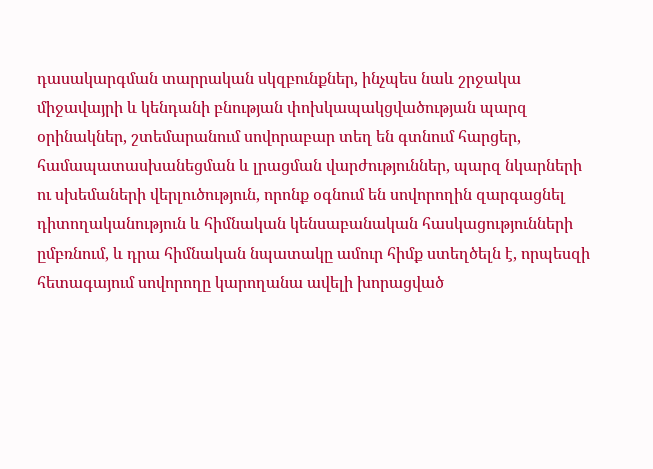դասակարգման տարրական սկզբունքներ, ինչպես նաև շրջակա միջավայրի և կենդանի բնության փոխկապակցվածության պարզ օրինակներ, շտեմարանում սովորաբար տեղ են գտնում հարցեր, համապատասխանեցման և լրացման վարժություններ, պարզ նկարների ու սխեմաների վերլուծություն, որոնք օգնում են սովորողին զարգացնել դիտողականություն և հիմնական կենսաբանական հասկացությունների ըմբռնում, և դրա հիմնական նպատակը ամուր հիմք ստեղծելն է, որպեսզի հետագայում սովորողը կարողանա ավելի խորացված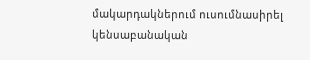մակարդակներում ուսումնասիրել կենսաբանական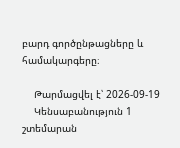բարդ գործընթացները և համակարգերը։

    Թարմացվել է՝ 2026-09-19
    Կենսաբանություն 1 շտեմարան